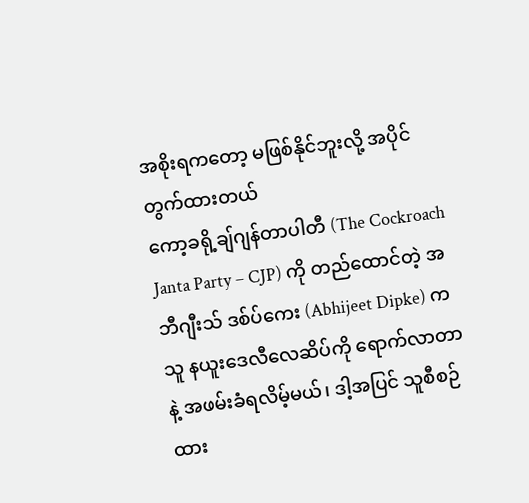အစိုးရကတော့ မဖြစ်နိုင်ဘူးလို့ အပိုင်တွက်ထားတယ်
ကော့ခရို့ချ်ဂျန်တာပါတီ (The Cockroach Janta Party – CJP) ကို တည်ထောင်တဲ့ အဘီဂျီးသ် ဒစ်ပ်ကေး (Abhijeet Dipke) က သူ နယူးဒေလီလေဆိပ်ကို ရောက်လာတာနဲ့ အဖမ်းခံရလိမ့်မယ်၊ ဒါ့အပြင် သူစီစဉ်ထား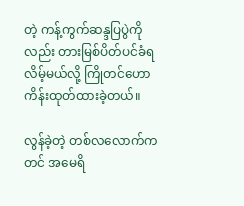တဲ့ ကန့်ကွက်ဆန္ဒပြပွဲကိုလည်း တားမြစ်ပိတ်ပင်ခံရလိမ့်မယ်လို့ ကြိုတင်ဟောကိန်းထုတ်ထားခဲ့တယ်။

လွန်ခဲ့တဲ့ တစ်လလောက်ကတင် အမေရိ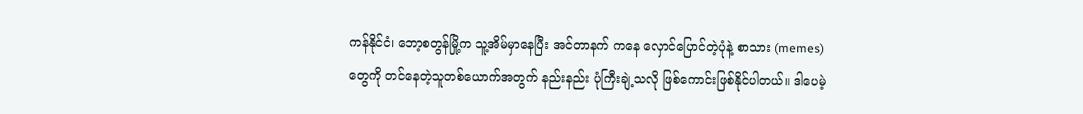ကန်နိုင်ငံ၊ ဘော့စတွန်မြို့က သူ့အိမ်မှာနေပြီး အင်တာနက် ကနေ လှောင်ပြောင်တဲ့ပုံနဲ့ စာသား (memes) တွေကို တင်နေတဲ့သူတစ်ယောက်အတွက် နည်းနည်း ပုံကြီးချဲ့သလို ဖြစ်ကောင်းဖြစ်နိုင်ပါတယ်။ ဒါပေမဲ့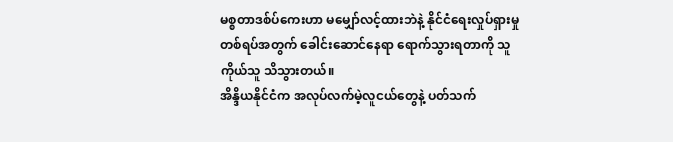မစ္စတာဒစ်ပ်ကေးဟာ မမျှော်လင့်ထားဘဲနဲ့ နိုင်ငံရေးလှုပ်ရှားမှုတစ်ရပ်အတွက် ခေါင်းဆောင်နေရာ ရောက်သွားရတာကို သူကိုယ်သူ သိသွားတယ်။
အိန္ဒိယနိုင်ငံက အလုပ်လက်မဲ့လူငယ်တွေနဲ့ ပတ်သက်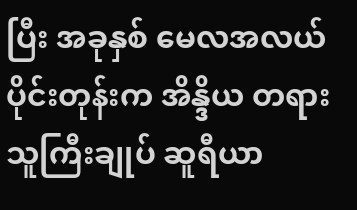ပြီး အခုနှစ် မေလအလယ်ပိုင်းတုန်းက အိန္ဒိယ တရားသူကြီးချုပ် ဆူရီယာ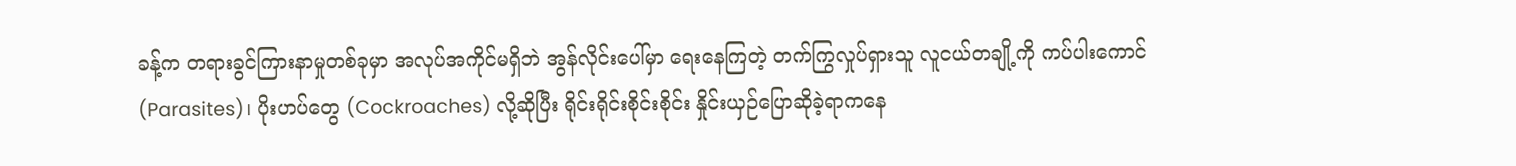ခန့်က တရားခွင်ကြားနာမှုတစ်ခုမှာ အလုပ်အကိုင်မရှိဘဲ အွန်လိုင်းပေါ်မှာ ရေးနေကြတဲ့ တက်ကြွလှုပ်ရှားသူ လူငယ်တချို့ကို ကပ်ပါးကောင် (Parasites)၊ ပိုးဟပ်တွေ (Cockroaches) လို့ဆိုပြီး ရိုင်းရိုင်းစိုင်းစိုင်း နှိုင်းယှဉ်ပြောဆိုခဲ့ရာကနေ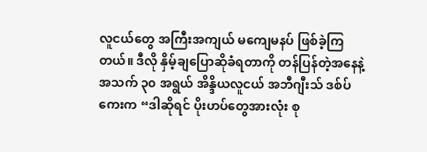လူငယ်တွေ အကြီးအကျယ် မကျေမနပ် ဖြစ်ခဲ့ကြတယ်။ ဒီလို နှိမ့်ချပြောဆိုခံရတာကို တန်ပြန်တဲ့အနေနဲ့ အသက် ၃၀ အရွယ် အိန္ဒိယလူငယ် အဘီဂျီးသ် ဒစ်ပ်ကေးက “ဒါဆိုရင် ပိုးဟပ်တွေအားလုံး စု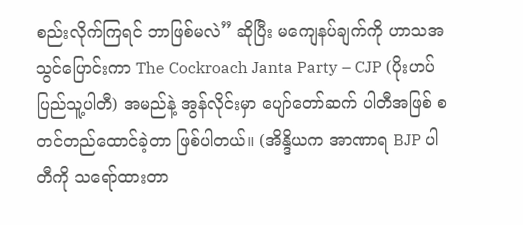စည်းလိုက်ကြရင် ဘာဖြစ်မလဲ” ဆိုပြီး မကျေနပ်ချက်ကို ဟာသအသွင်ပြောင်းကာ The Cockroach Janta Party – CJP (ပိုးဟပ်ပြည်သူ့ပါတီ) အမည်နဲ့ အွန်လိုင်းမှာ ပျော်တော်ဆက် ပါတီအဖြစ် စတင်တည်ထောင်ခဲ့တာ ဖြစ်ပါတယ်။ (အိန္ဒိယက အာဏာရ BJP ပါတီကို သရော်ထားတာ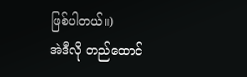ဖြစ်ပါတယ်။)
အဲဒီလို တည်ထောင်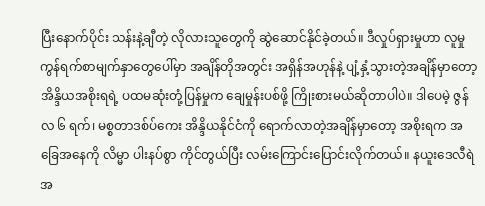ပြီးနောက်ပိုင်း သန်းနဲ့ချီတဲ့ လိုလားသူတွေကို ဆွဲဆောင်နိုင်ခဲ့တယ်။ ဒီလှုပ်ရှားမှုဟာ လူမှုကွန်ရက်စာမျက်နှာတွေပေါ်မှာ အချိန်တိုအတွင်း အရှိန်အဟုန်နဲ့ ပျံ့နှံ့သွားတဲ့အချိန်မှာတော့ အိန္ဒိယအစိုးရရဲ့ ပထမဆုံးတုံ့ပြန်မှုက ချေမှုန်းပစ်ဖို့ ကြိုးစားမယ်ဆိုတာပါပဲ။ ဒါပေမဲ့ ဇွန်လ ၆ ရက်၊ မစ္စတာဒစ်ပ်ကေး အိန္ဒိယနိုင်ငံကို ရောက်လာတဲ့အချိန်မှာတော့ အစိုးရက အခြေအနေကို လိမ္မာ ပါးနပ်စွာ ကိုင်တွယ်ပြီး လမ်းကြောင်းပြောင်းလိုက်တယ်။ နယူးဒေလီရဲအ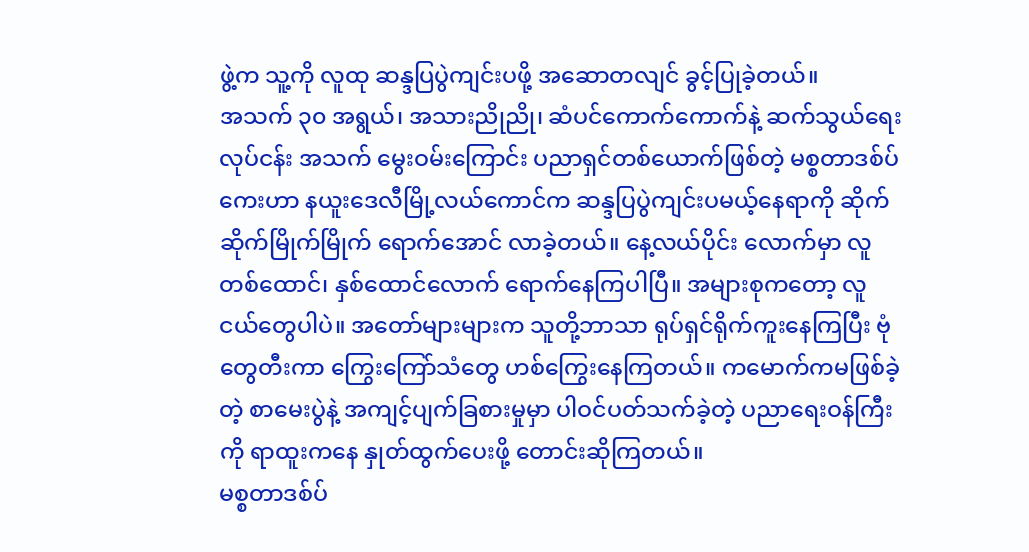ဖွဲ့က သူ့ကို လူထု ဆန္ဒပြပွဲကျင်းပဖို့ အဆောတလျင် ခွင့်ပြုခဲ့တယ်။
အသက် ၃၀ အရွယ်၊ အသားညိုညို၊ ဆံပင်ကောက်ကောက်နဲ့ ဆက်သွယ်ရေးလုပ်ငန်း အသက် မွေးဝမ်းကြောင်း ပညာရှင်တစ်ယောက်ဖြစ်တဲ့ မစ္စတာဒစ်ပ်ကေးဟာ နယူးဒေလီမြို့လယ်ကောင်က ဆန္ဒပြပွဲကျင်းပမယ့်နေရာကို ဆိုက်ဆိုက်မြိုက်မြိုက် ရောက်အောင် လာခဲ့တယ်။ နေ့လယ်ပိုင်း လောက်မှာ လူတစ်ထောင်၊ နှစ်ထောင်လောက် ရောက်နေကြပါပြီ။ အများစုကတော့ လူငယ်တွေပါပဲ။ အတော်များများက သူတို့ဘာသာ ရုပ်ရှင်ရိုက်ကူးနေကြပြီး ဗုံတွေတီးကာ ကြွေးကြော်သံတွေ ဟစ်ကြွေးနေကြတယ်။ ကမောက်ကမဖြစ်ခဲ့တဲ့ စာမေးပွဲနဲ့ အကျင့်ပျက်ခြစားမှုမှာ ပါဝင်ပတ်သက်ခဲ့တဲ့ ပညာရေးဝန်ကြီးကို ရာထူးကနေ နှုတ်ထွက်ပေးဖို့ တောင်းဆိုကြတယ်။
မစ္စတာဒစ်ပ်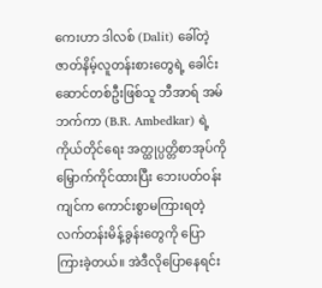ကေးဟာ ဒါလစ် (Dalit) ခေါ်တဲ့ ဇာတ်နိမ့်လူတန်းစားတွေရဲ့ ခေါင်းဆောင်တစ်ဦးဖြစ်သူ ဘီအာရ် အမ်ဘက်ကာ (B.R. Ambedkar) ရဲ့ ကိုယ်တိုင်ရေး အတ္ထုပ္ပတ္တိစာအုပ်ကို မြှောက်ကိုင်ထားပြီး ဘေးပတ်ဝန်းကျင်က ကောင်းစွာမကြားရတဲ့ လက်တန်းမိန့်ခွန်းတွေကို ပြောကြားခဲ့တယ်။ အဲဒီလိုပြောနေရင်း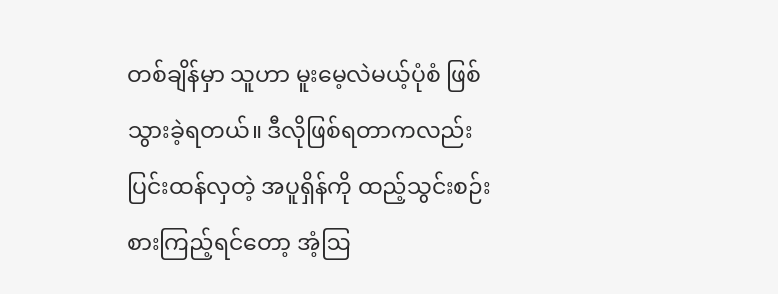တစ်ချိန်မှာ သူဟာ မူးမေ့လဲမယ့်ပုံစံ ဖြစ်သွားခဲ့ရတယ်။ ဒီလိုဖြစ်ရတာကလည်း ပြင်းထန်လှတဲ့ အပူရှိန်ကို ထည့်သွင်းစဉ်းစားကြည့်ရင်တော့ အံ့ဩ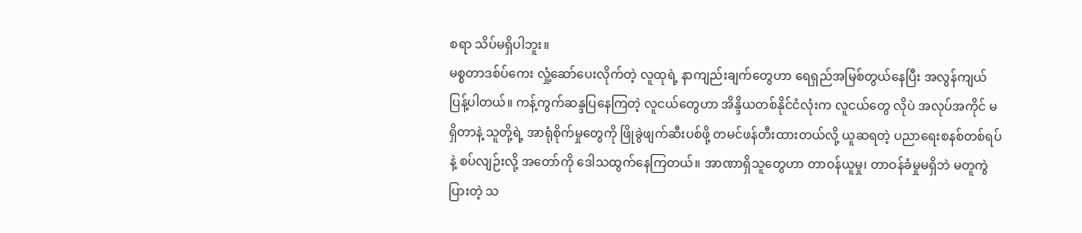စရာ သိပ်မရှိပါဘူး။
မစ္စတာဒစ်ပ်ကေး လှုံ့ဆော်ပေးလိုက်တဲ့ လူထုရဲ့ နာကျည်းချက်တွေဟာ ရေရှည်အမြစ်တွယ်နေပြီး အလွန်ကျယ်ပြန့်ပါတယ်။ ကန့်ကွက်ဆန္ဒပြနေကြတဲ့ လူငယ်တွေဟာ အိန္ဒိယတစ်နိုင်ငံလုံးက လူငယ်တွေ လိုပဲ အလုပ်အကိုင် မရှိတာနဲ့ သူတို့ရဲ့ အာရုံစိုက်မှုတွေကို ဖြိုခွဲဖျက်ဆီးပစ်ဖို့ တမင်ဖန်တီးထားတယ်လို့ ယူဆရတဲ့ ပညာရေးစနစ်တစ်ရပ်နဲ့ စပ်လျဉ်းလို့ အတော်ကို ဒေါသထွက်နေကြတယ်။ အာဏာရှိသူတွေဟာ တာဝန်ယူမှု၊ တာဝန်ခံမှုမရှိဘဲ မတူကွဲပြားတဲ့ သ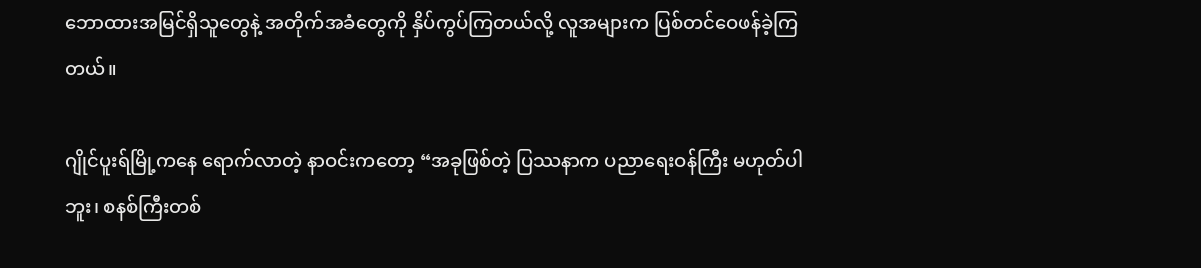ဘောထားအမြင်ရှိသူတွေနဲ့ အတိုက်အခံတွေကို နှိပ်ကွပ်ကြတယ်လို့ လူအများက ပြစ်တင်ဝေဖန်ခဲ့ကြတယ်။

ဂျိုင်ပူးရ်မြို့ကနေ ရောက်လာတဲ့ နာဝင်းကတော့ “အခုဖြစ်တဲ့ ပြဿနာက ပညာရေးဝန်ကြီး မဟုတ်ပါဘူး၊ စနစ်ကြီးတစ်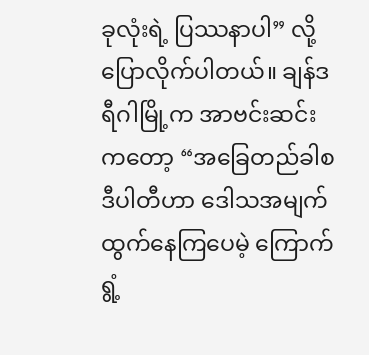ခုလုံးရဲ့ ပြဿနာပါ” လို့ ပြောလိုက်ပါတယ်။ ချန်ဒရီဂါမြို့က အာဗင်းဆင်း ကတော့ “အခြေတည်ခါစ ဒီပါတီဟာ ဒေါသအမျက်ထွက်နေကြပေမဲ့ ကြောက်ရွံ့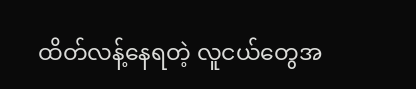ထိတ်လန့်နေရတဲ့ လူငယ်တွေအ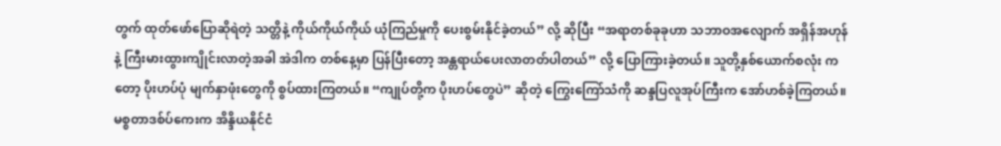တွက် ထုတ်ဖော်ပြောဆိုရဲတဲ့ သတ္တိနဲ့ ကိုယ်ကိုယ်ကိုယ် ယုံကြည်မှုကို ပေးစွမ်းနိုင်ခဲ့တယ်” လို့ ဆိုပြီး “အရာတစ်ခုခုဟာ သဘာဝအလျောက် အရှိန်အဟုန်နဲ့ ကြီးမားထွားကျိုင်းလာတဲ့အခါ အဲဒါက တစ်နေ့မှာ ပြန်ပြီးတော့ အန္တရာယ်ပေးလာတတ်ပါတယ်” လို့ ပြောကြားခဲ့တယ်။ သူတို့နှစ်ယောက်စလုံး ကတော့ ပိုးဟပ်ပုံ မျက်နှာဖုံးတွေကို စွပ်ထားကြတယ်။ “ကျုပ်တို့က ပိုးဟပ်တွေပဲ” ဆိုတဲ့ ကြွေးကြော်သံကို ဆန္ဒပြလူအုပ်ကြီးက အော်ဟစ်ခဲ့ကြတယ်။
မစ္စတာဒစ်ပ်ကေးက အိန္ဒိယနိုင်ငံ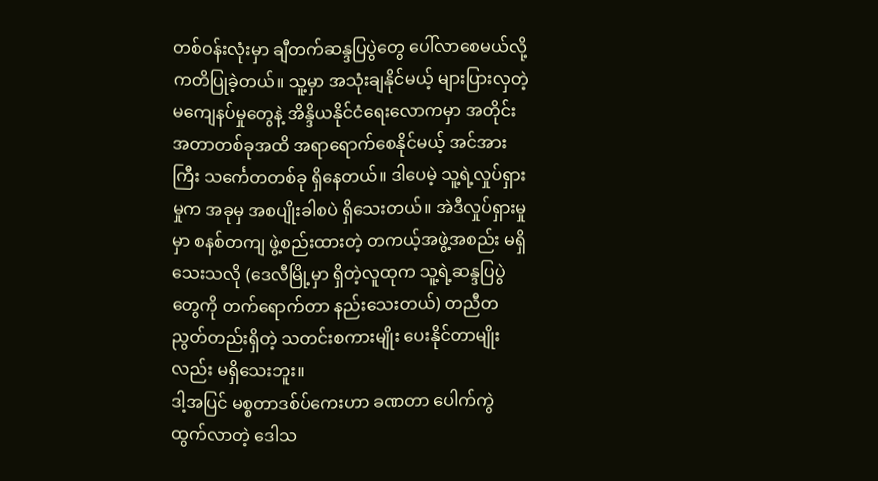တစ်ဝန်းလုံးမှာ ချီတက်ဆန္ဒပြပွဲတွေ ပေါ်လာစေမယ်လို့ ကတိပြုခဲ့တယ်။ သူ့မှာ အသုံးချနိုင်မယ့် များပြားလှတဲ့ မကျေနပ်မှုတွေနဲ့ အိန္ဒိယနိုင်ငံရေးလောကမှာ အတိုင်းအတာတစ်ခုအထိ အရာရောက်စေနိုင်မယ့် အင်အားကြီး သင်္ကေတတစ်ခု ရှိနေတယ်။ ဒါပေမဲ့ သူ့ရဲ့လှုပ်ရှားမှုက အခုမှ အစပျိုးခါစပဲ ရှိသေးတယ်။ အဲဒီလှုပ်ရှားမှုမှာ စနစ်တကျ ဖွဲ့စည်းထားတဲ့ တကယ့်အဖွဲ့အစည်း မရှိသေးသလို (ဒေလီမြို့မှာ ရှိတဲ့လူထုက သူ့ရဲ့ဆန္ဒပြပွဲတွေကို တက်ရောက်တာ နည်းသေးတယ်) တညီတညွတ်တည်းရှိတဲ့ သတင်းစကားမျိုး ပေးနိုင်တာမျိုးလည်း မရှိသေးဘူး။
ဒါ့အပြင် မစ္စတာဒစ်ပ်ကေးဟာ ခဏတာ ပေါက်ကွဲထွက်လာတဲ့ ဒေါသ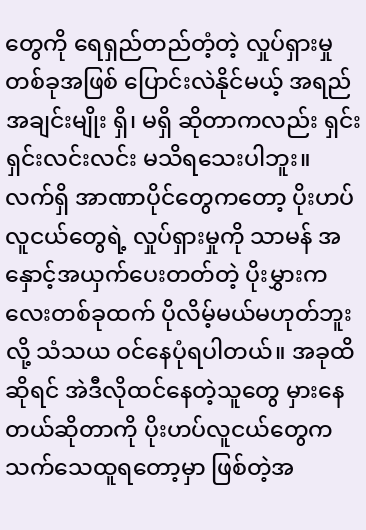တွေကို ရေရှည်တည်တံ့တဲ့ လှုပ်ရှားမှုတစ်ခုအဖြစ် ပြောင်းလဲနိုင်မယ့် အရည်အချင်းမျိုး ရှိ၊ မရှိ ဆိုတာကလည်း ရှင်းရှင်းလင်းလင်း မသိရသေးပါဘူး။ လက်ရှိ အာဏာပိုင်တွေကတော့ ပိုးဟပ်လူငယ်တွေရဲ့ လှုပ်ရှားမှုကို သာမန် အနှောင့်အယှက်ပေးတတ်တဲ့ ပိုးမွှားကလေးတစ်ခုထက် ပိုလိမ့်မယ်မဟုတ်ဘူးလို့ သံသယ ဝင်နေပုံရပါတယ်။ အခုထိဆိုရင် အဲဒီလိုထင်နေတဲ့သူတွေ မှားနေတယ်ဆိုတာကို ပိုးဟပ်လူငယ်တွေက သက်သေထူရတော့မှာ ဖြစ်တဲ့အ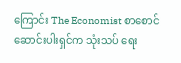ကြောင်း The Economist စာစောင် ဆောင်းပါးရှင်က သုံးသပ် ရေး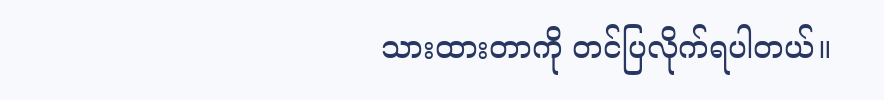သားထားတာကို တင်ပြလိုက်ရပါတယ်။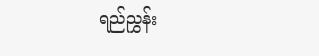ရည်ညွှန်း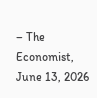– The Economist, June 13, 2026